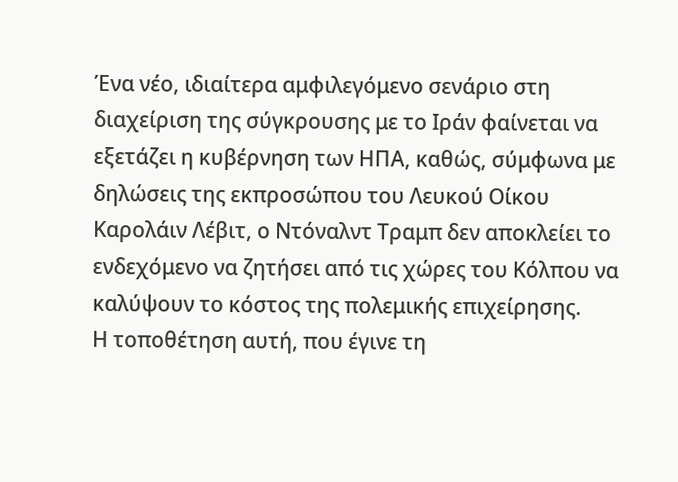Ένα νέο, ιδιαίτερα αμφιλεγόμενο σενάριο στη διαχείριση της σύγκρουσης με το Ιράν φαίνεται να εξετάζει η κυβέρνηση των ΗΠΑ, καθώς, σύμφωνα με δηλώσεις της εκπροσώπου του Λευκού Οίκου Καρολάιν Λέβιτ, ο Ντόναλντ Τραμπ δεν αποκλείει το ενδεχόμενο να ζητήσει από τις χώρες του Κόλπου να καλύψουν το κόστος της πολεμικής επιχείρησης.
Η τοποθέτηση αυτή, που έγινε τη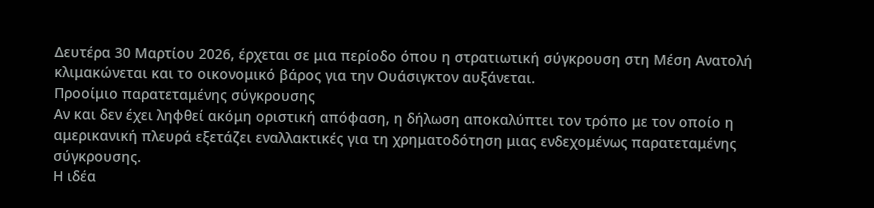Δευτέρα 30 Μαρτίου 2026, έρχεται σε μια περίοδο όπου η στρατιωτική σύγκρουση στη Μέση Ανατολή κλιμακώνεται και το οικονομικό βάρος για την Ουάσιγκτον αυξάνεται.
Προοίμιο παρατεταμένης σύγκρουσης
Αν και δεν έχει ληφθεί ακόμη οριστική απόφαση, η δήλωση αποκαλύπτει τον τρόπο με τον οποίο η αμερικανική πλευρά εξετάζει εναλλακτικές για τη χρηματοδότηση μιας ενδεχομένως παρατεταμένης σύγκρουσης.
Η ιδέα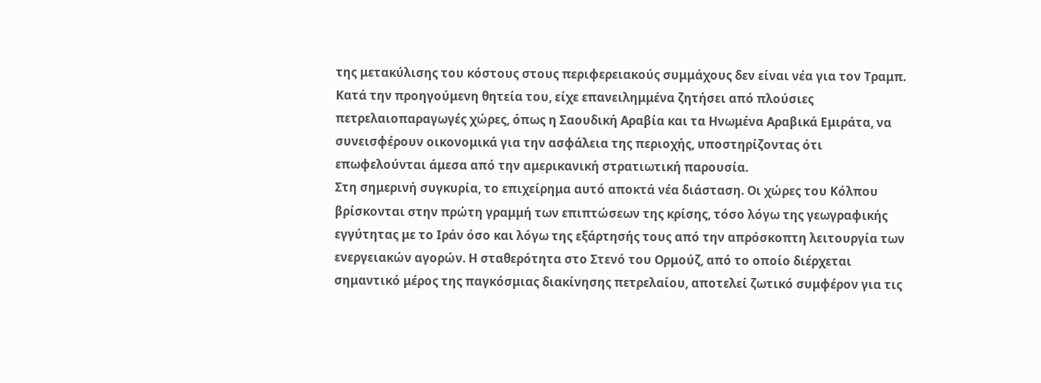της μετακύλισης του κόστους στους περιφερειακούς συμμάχους δεν είναι νέα για τον Τραμπ. Κατά την προηγούμενη θητεία του, είχε επανειλημμένα ζητήσει από πλούσιες πετρελαιοπαραγωγές χώρες, όπως η Σαουδική Αραβία και τα Ηνωμένα Αραβικά Εμιράτα, να συνεισφέρουν οικονομικά για την ασφάλεια της περιοχής, υποστηρίζοντας ότι επωφελούνται άμεσα από την αμερικανική στρατιωτική παρουσία.
Στη σημερινή συγκυρία, το επιχείρημα αυτό αποκτά νέα διάσταση. Οι χώρες του Κόλπου βρίσκονται στην πρώτη γραμμή των επιπτώσεων της κρίσης, τόσο λόγω της γεωγραφικής εγγύτητας με το Ιράν όσο και λόγω της εξάρτησής τους από την απρόσκοπτη λειτουργία των ενεργειακών αγορών. Η σταθερότητα στο Στενό του Ορμούζ, από το οποίο διέρχεται σημαντικό μέρος της παγκόσμιας διακίνησης πετρελαίου, αποτελεί ζωτικό συμφέρον για τις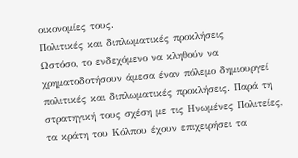οικονομίες τους.
Πολιτικές και διπλωματικές προκλήσεις
Ωστόσο, το ενδεχόμενο να κληθούν να χρηματοδοτήσουν άμεσα έναν πόλεμο δημιουργεί πολιτικές και διπλωματικές προκλήσεις. Παρά τη στρατηγική τους σχέση με τις Ηνωμένες Πολιτείες, τα κράτη του Κόλπου έχουν επιχειρήσει τα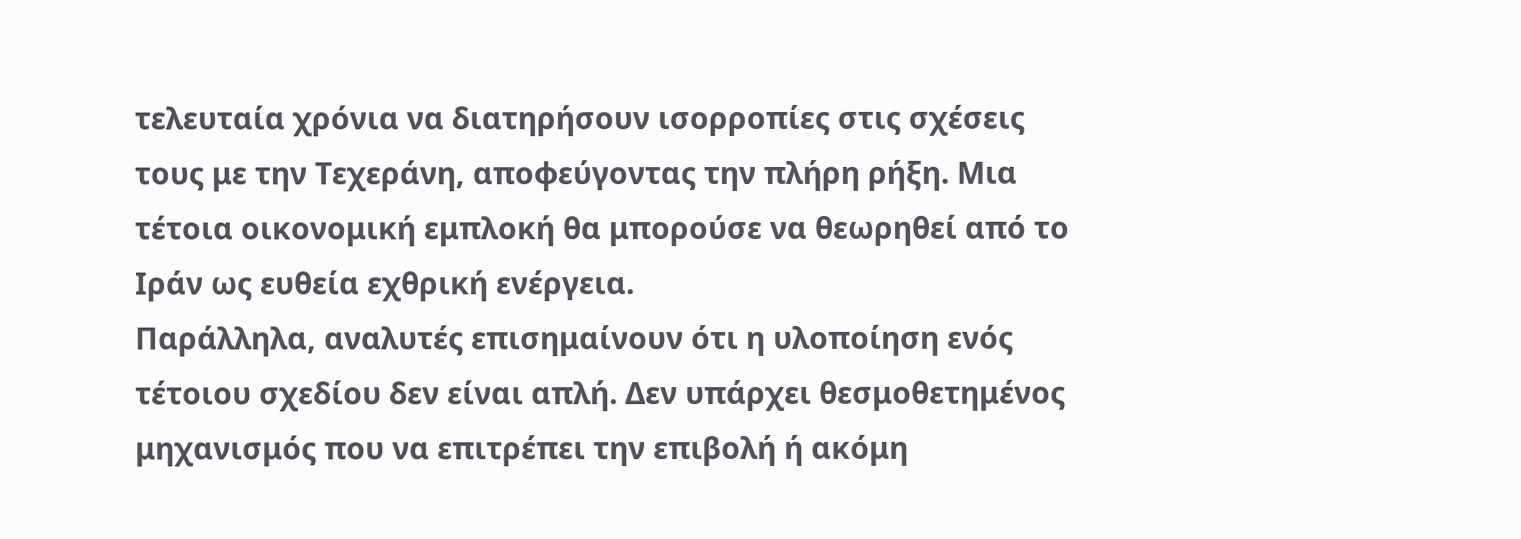τελευταία χρόνια να διατηρήσουν ισορροπίες στις σχέσεις τους με την Τεχεράνη, αποφεύγοντας την πλήρη ρήξη. Μια τέτοια οικονομική εμπλοκή θα μπορούσε να θεωρηθεί από το Ιράν ως ευθεία εχθρική ενέργεια.
Παράλληλα, αναλυτές επισημαίνουν ότι η υλοποίηση ενός τέτοιου σχεδίου δεν είναι απλή. Δεν υπάρχει θεσμοθετημένος μηχανισμός που να επιτρέπει την επιβολή ή ακόμη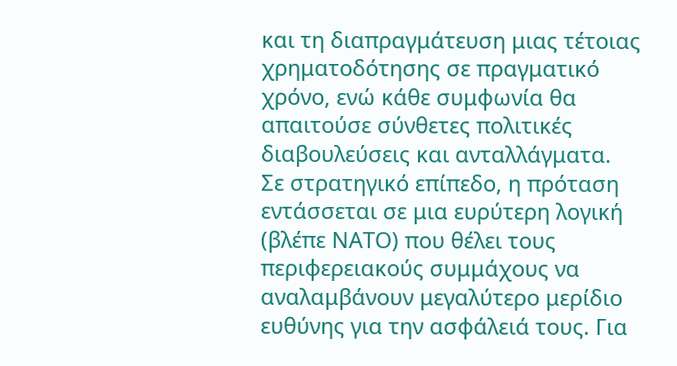και τη διαπραγμάτευση μιας τέτοιας χρηματοδότησης σε πραγματικό χρόνο, ενώ κάθε συμφωνία θα απαιτούσε σύνθετες πολιτικές διαβουλεύσεις και ανταλλάγματα.
Σε στρατηγικό επίπεδο, η πρόταση εντάσσεται σε μια ευρύτερη λογική (βλέπε ΝΑΤΟ) που θέλει τους περιφερειακούς συμμάχους να αναλαμβάνουν μεγαλύτερο μερίδιο ευθύνης για την ασφάλειά τους. Για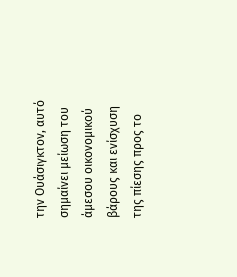την Ουάσιγκτον, αυτό σημαίνει μείωση του άμεσου οικονομικού βάρους και ενίσχυση της πίεσης προς το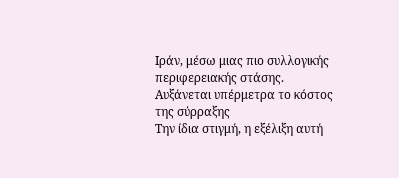Ιράν, μέσω μιας πιο συλλογικής περιφερειακής στάσης.
Αυξάνεται υπέρμετρα το κόστος της σύρραξης
Την ίδια στιγμή, η εξέλιξη αυτή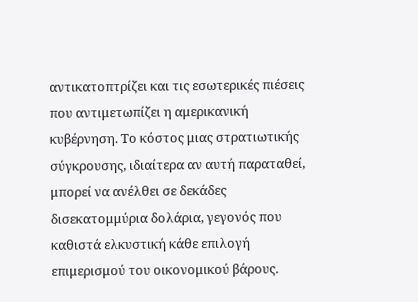αντικατοπτρίζει και τις εσωτερικές πιέσεις που αντιμετωπίζει η αμερικανική κυβέρνηση. Το κόστος μιας στρατιωτικής σύγκρουσης, ιδιαίτερα αν αυτή παραταθεί, μπορεί να ανέλθει σε δεκάδες δισεκατομμύρια δολάρια, γεγονός που καθιστά ελκυστική κάθε επιλογή επιμερισμού του οικονομικού βάρους.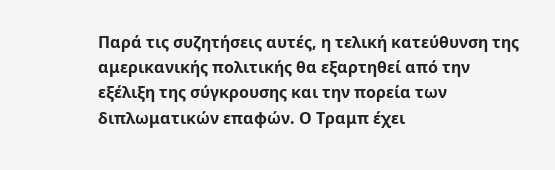Παρά τις συζητήσεις αυτές, η τελική κατεύθυνση της αμερικανικής πολιτικής θα εξαρτηθεί από την εξέλιξη της σύγκρουσης και την πορεία των διπλωματικών επαφών. Ο Τραμπ έχει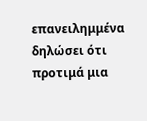επανειλημμένα δηλώσει ότι προτιμά μια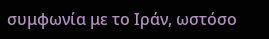συμφωνία με το Ιράν, ωστόσο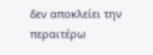δεν αποκλείει την περαιτέρω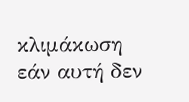κλιμάκωση εάν αυτή δεν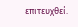επιτευχθεί.